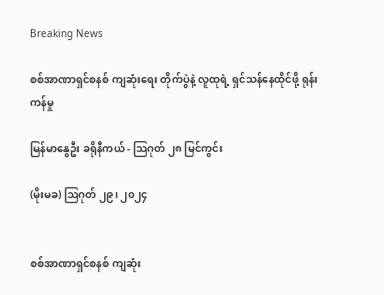Breaking News

စစ်အာဏာရှင်စနစ် ကျဆုံးရေး တိုက်ပွဲနဲ့ လူထုရဲ့ ရှင်သန်နေထိုင်ဖို့ ရုန်းကန်မှု

မြန်မာနွေဦး ခရိုနီကယ် - သြဂုတ် ၂၈ မြင်ကွင်း

(မိုးမခ) ဩဂုတ် ၂၉၊ ၂၀၂၄


စစ်အာဏာရှင်စနစ် ကျဆုံး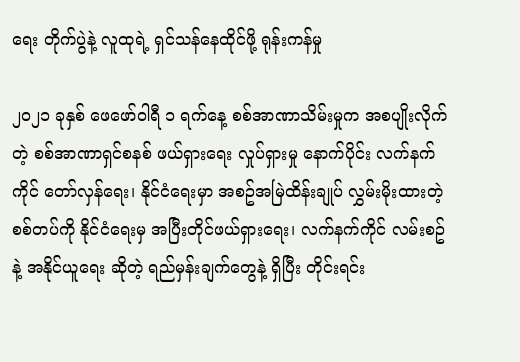ရေး တိုက်ပွဲနဲ့ လူထုရဲ့ ရှင်သန်နေထိုင်ဖို့ ရုန်းကန်မှု

၂၀၂၁ ခုနှစ် ဖေဖော်ဝါရီ ၁ ရက်နေ့ စစ်အာဏာသိမ်းမှုက အစပျိုးလိုက်တဲ့ စစ်အာဏာရှင်စနစ် ဖယ်ရှားရေး လှုပ်ရှားမှု နောက်ပိုင်း လက်နက်ကိုင် တော်လှန်ရေး၊ နိုင်ငံရေးမှာ အစဥ်အမြဲထိန်းချုပ် လွှမ်းမိုးထားတဲ့ စစ်တပ်ကို နိုင်ငံရေးမှ အပြီးတိုင်ဖယ်ရှားရေး၊ လက်နက်ကိုင် လမ်းစဥ်နဲ့ အနိုင်ယူရေး ဆိုတဲ့ ရည်မှန်းချက်တွေနဲ့ ရှိပြီး တိုင်းရင်း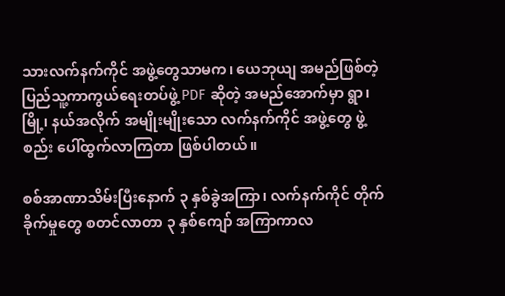သားလက်နက်ကိုင် အဖွဲ့တွေသာမက၊ ယေဘုယျ အမည်ဖြစ်တဲ့ ပြည်သူ့ကာကွယ်ရေးတပ်ဖွဲ့ PDF ဆိုတဲ့ အမည်အောက်မှာ ရွာ၊ မြို့၊ နယ်အလိုက် အမျိုးမျိုးသော လက်နက်ကိုင် အဖွဲ့တွေ ဖွဲ့စည်း ပေါ်ထွက်လာကြတာ ဖြစ်ပါတယ်။

စစ်အာဏာသိမ်းပြီးနောက် ၃ နှစ်ခွဲအကြာ၊ လက်နက်ကိုင် တိုက်ခိုက်မှုတွေ စတင်လာတာ ၃ နှစ်ကျော် အကြာကာလ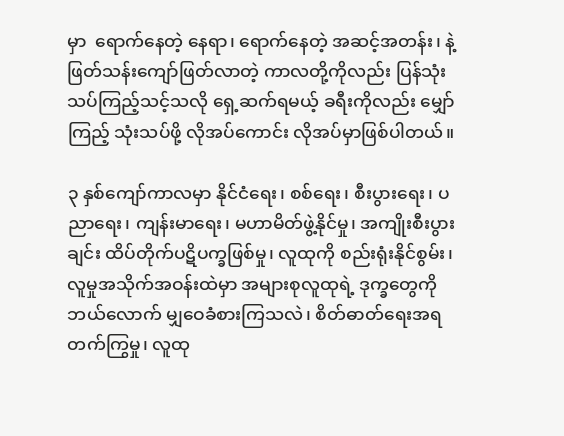မှာ  ရောက်နေတဲ့ နေရာ၊ ရောက်နေတဲ့ အဆင့်အတန်း၊ နဲ့ ဖြတ်သန်းကျော်ဖြတ်လာတဲ့ ကာလတို့ကိုလည်း ပြန်သုံးသပ်ကြည့်သင့်သလို ရှေ့ဆက်ရမယ့် ခရီးကိုလည်း မျှော်ကြည့် သုံးသပ်ဖို့ လိုအပ်ကောင်း လိုအပ်မှာဖြစ်ပါတယ်။

၃ နှစ်ကျော်ကာလမှာ နိုင်ငံရေး၊ စစ်ရေး၊ စီးပွားရေး၊ ပညာရေး၊ ကျန်းမာရေး၊ မဟာမိတ်ဖွဲ့နိုင်မှု၊ အကျိုးစီးပွားချင်း ထိပ်တိုက်ပဋိပက္ခဖြစ်မှု၊ လူထုကို စည်းရုံးနိုင်စွမ်း၊ လူမှုအသိုက်အဝန်းထဲမှာ အများစုလူထုရဲ့ ဒုက္ခတွေကို ဘယ်လောက် မျှဝေခံစားကြသလဲ၊ စိတ်ဓာတ်ရေးအရ တက်ကြွမှု၊ လူထု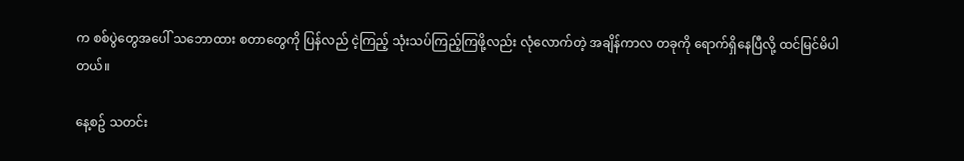က စစ်ပွဲတွေအပေါ် သဘောထား စတာတွေကို ပြန်လည် ငဲ့ကြည့် သုံးသပ်ကြည့်ကြဖို့လည်း လုံလောက်တဲ့ အချိန်ကာလ တခုကို ရောက်ရှိနေပြီလို့ ထင်မြင်မိပါတယ်။

နေ့စဥ် သတင်း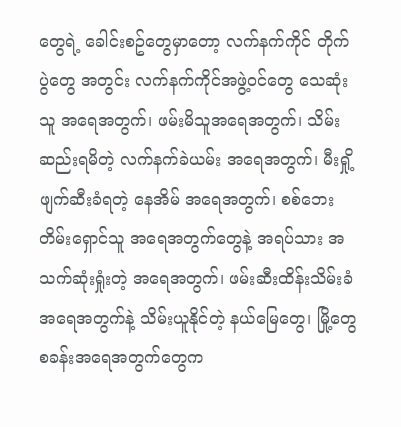တွေရဲ့ ခေါင်းစဥ်တွေမှာတော့ လက်နက်ကိုင် တိုက်ပွဲတွေ အတွင်း လက်နက်ကိုင်အဖွဲ့ဝင်တွေ သေဆုံးသူ အရေအတွက်၊ ဖမ်းမိသူအရေအတွက်၊ သိမ်းဆည်းရမိတဲ့ လက်နက်ခဲယမ်း အရေအတွက်၊ မီးရှို့ဖျက်ဆီးခံရတဲ့ နေအိမ် အရေအတွက်၊ စစ်ဘေးတိမ်းရှောင်သူ အရေအတွက်တွေနဲ့ အရပ်သား အသက်ဆုံးရှုံးတဲ့ အရေအတွက်၊ ဖမ်းဆီးထိန်းသိမ်းခံ အရေအတွက်နဲ့ သိမ်းယူနိုင်တဲ့ နယ်မြေတွေ၊ မြို့တွေ စခန်းအရေအတွက်တွေက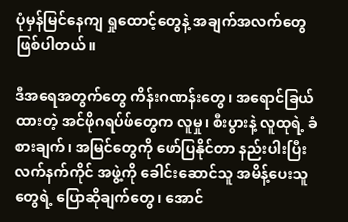ပုံမှန်မြင်နေကျ ရှုထောင့်တွေနဲ့ အချက်အလက်တွေ ဖြစ်ပါတယ်။

ဒီအရေအတွက်တွေ ကိန်းဂဏန်းတွေ၊ အရောင်ခြယ်ထားတဲ့ အင်ဖိုဂရပ်ဖ်တွေက လူမှု၊ စီးပွားနဲ့ လူထုရဲ့ ခံစားချက်၊ အမြင်တွေကို ဖော်ပြနိုင်တာ နည်းပါးပြီး လက်နက်ကိုင် အဖွဲ့ကို ခေါင်းဆောင်သူ အမိန့်ပေးသူတွေရဲ့ ပြောဆိုချက်တွေ၊ အောင်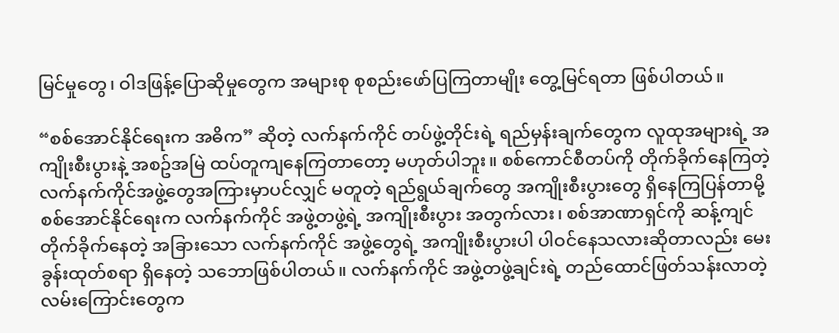မြင်မှုတွေ၊ ဝါဒဖြန့်ပြောဆိုမှုတွေက အများစု စုစည်းဖော်ပြကြတာမျိုး တွေ့မြင်ရတာ ဖြစ်ပါတယ်။

“စစ်အောင်နိုင်ရေးက အဓိက” ဆိုတဲ့ လက်နက်ကိုင် တပ်ဖွဲ့တိုင်းရဲ့ ရည်မှန်းချက်တွေက လူထုအများရဲ့ အကျိုးစီးပွားနဲ့ အစဥ်အမြဲ ထပ်တူကျနေကြတာတော့ မဟုတ်ပါဘူး။ စစ်ကောင်စီတပ်ကို တိုက်ခိုက်နေကြတဲ့ လက်နက်ကိုင်အဖွဲ့တွေအကြားမှာပင်လျှင် မတူတဲ့ ရည်ရွယ်ချက်တွေ အကျိုးစီးပွားတွေ ရှိနေကြပြန်တာမို့ စစ်အောင်နိုင်ရေးက လက်နက်ကိုင် အဖွဲ့တဖွဲ့ရဲ့ အကျိုးစီးပွား အတွက်လား၊ စစ်အာဏာရှင်ကို ဆန့်ကျင် တိုက်ခိုက်နေတဲ့ အခြားသော လက်နက်ကိုင် အဖွဲ့တွေရဲ့ အကျိုးစီးပွားပါ ပါဝင်နေသလားဆိုတာလည်း မေးခွန်းထုတ်စရာ ရှိနေတဲ့ သဘောဖြစ်ပါတယ်။ လက်နက်ကိုင် အဖွဲ့တဖွဲ့ချင်းရဲ့ တည်ထောင်ဖြတ်သန်းလာတဲ့ လမ်းကြောင်းတွေက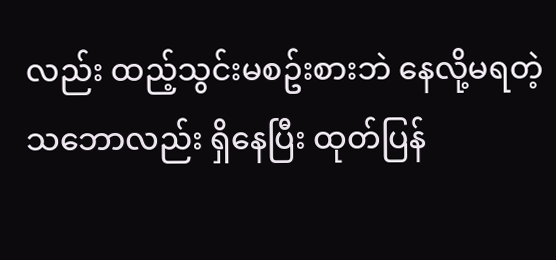လည်း ထည့်သွင်းမစဥ်းစားဘဲ နေလို့မရတဲ့ သဘောလည်း ရှိနေပြီး ထုတ်ပြန်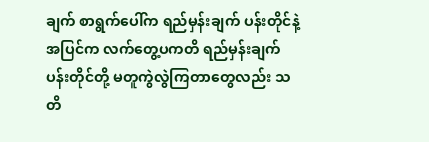ချက် စာရွက်ပေါ်က ရည်မှန်းချက် ပန်းတိုင်နဲ့ အပြင်က လက်တွေ့ပကတိ ရည်မှန်းချက် ပန်းတိုင်တို့ မတူကွဲလွဲကြတာတွေလည်း သတိ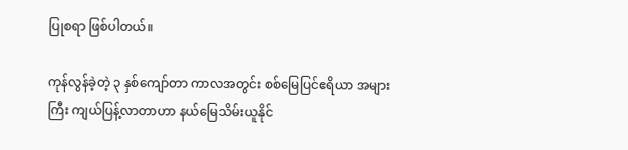ပြုစရာ ဖြစ်ပါတယ်။

ကုန်လွန်ခဲ့တဲ့ ၃ နှစ်ကျော်တာ ကာလအတွင်း စစ်မြေပြင်ဧရိယာ အများကြီး ကျယ်ပြန့်လာတာဟာ နယ်မြေသိမ်းယူနိုင်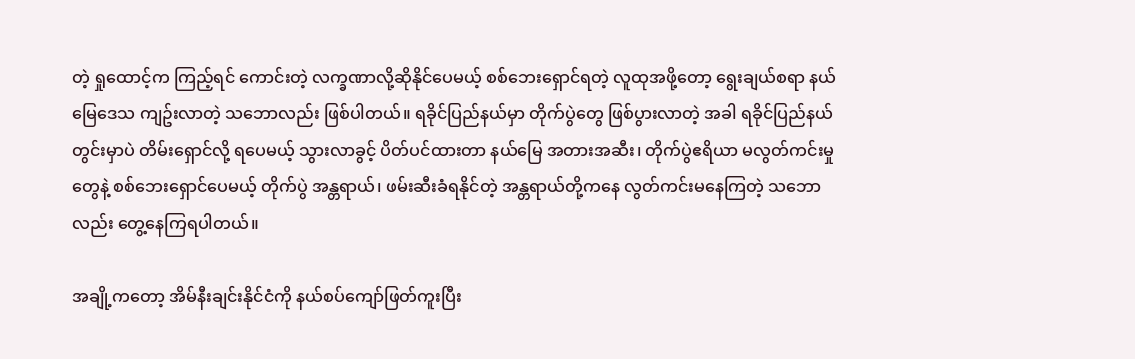တဲ့ ရှုထောင့်က ကြည့်ရင် ကောင်းတဲ့ လက္ခဏာလို့ဆိုနိုင်ပေမယ့် စစ်ဘေးရှောင်ရတဲ့ လူထုအဖို့တော့ ရွေးချယ်စရာ နယ်မြေဒေသ ကျဥ်းလာတဲ့ သဘောလည်း ဖြစ်ပါတယ်။ ရခိုင်ပြည်နယ်မှာ တိုက်ပွဲတွေ ဖြစ်ပွားလာတဲ့ အခါ ရခိုင်ပြည်နယ်တွင်းမှာပဲ တိမ်းရှောင်လို့ ရပေမယ့် သွားလာခွင့် ပိတ်ပင်ထားတာ နယ်မြေ အတားအဆီး၊ တိုက်ပွဲဧရိယာ မလွတ်ကင်းမှုတွေနဲ့ စစ်ဘေးရှောင်ပေမယ့် တိုက်ပွဲ အန္တရာယ်၊ ဖမ်းဆီးခံရနိုင်တဲ့ အန္တရာယ်တို့ကနေ လွတ်ကင်းမနေကြတဲ့ သဘောလည်း တွေ့နေကြရပါတယ်။

အချို့ကတော့ အိမ်နီးချင်းနိုင်ငံကို နယ်စပ်ကျော်ဖြတ်ကူးပြီး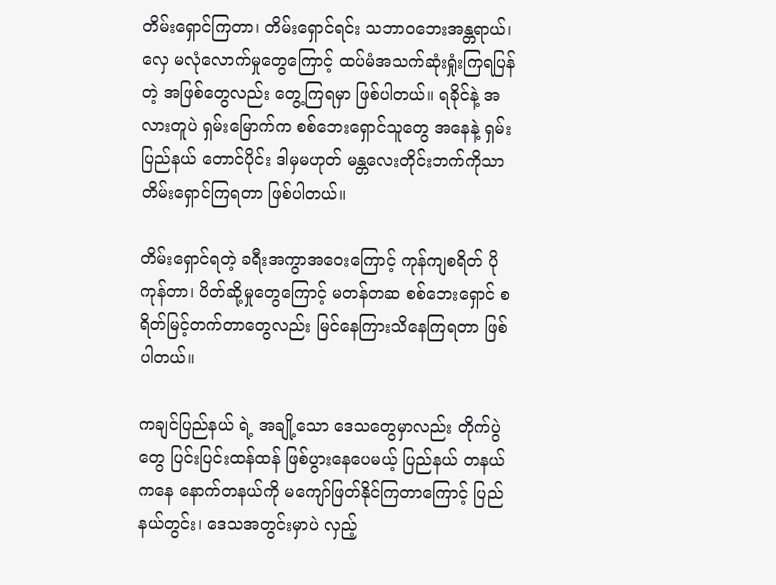တိမ်းရှောင်ကြတာ၊ တိမ်းရှောင်ရင်း သဘာဝဘေးအန္တရာယ်၊ လှေ မလုံလောက်မှုတွေကြောင့် ထပ်မံအသက်ဆုံးရှုံးကြရပြန်တဲ့ အဖြစ်တွေလည်း တွေ့ကြရမှာ ဖြစ်ပါတယ်။ ရခိုင်နဲ့ အလားတူပဲ ရှမ်းမြောက်က စစ်ဘေးရှောင်သူတွေ အနေနဲ့ ရှမ်းပြည်နယ် တောင်ပိုင်း ဒါမှမဟုတ် မန္တလေးတိုင်းဘက်ကိုသာ တိမ်းရှောင်ကြရတာ ဖြစ်ပါတယ်။

တိမ်းရှောင်ရတဲ့ ခရီးအကွာအဝေးကြောင့် ကုန်ကျစရိတ် ပိုကုန်တာ၊ ပိတ်ဆို့မှုတွေကြောင့် မတန်တဆ စစ်ဘေးရှောင် စရိတ်မြင့်တက်တာတွေလည်း မြင်နေကြားသိနေကြရတာ ဖြစ်ပါတယ်။

ကချင်ပြည်နယ် ရဲ့ အချို့သော ဒေသတွေမှာလည်း တိုက်ပွဲတွေ ပြင်းပြင်းထန်ထန် ဖြစ်ပွားနေပေမယ့် ပြည်နယ် တနယ်ကနေ နောက်တနယ်ကို မကျော်ဖြတ်နိုင်ကြတာကြောင့် ပြည်နယ်တွင်း၊ ဒေသအတွင်းမှာပဲ လှည့်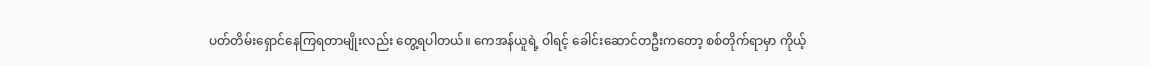ပတ်တိမ်းရှောင်နေကြရတာမျိုးလည်း တွေ့ရပါတယ်။ ကေအန်ယူရဲ့ ဝါရင့် ခေါင်းဆောင်တဦးကတော့ စစ်တိုက်ရာမှာ ကိုယ့်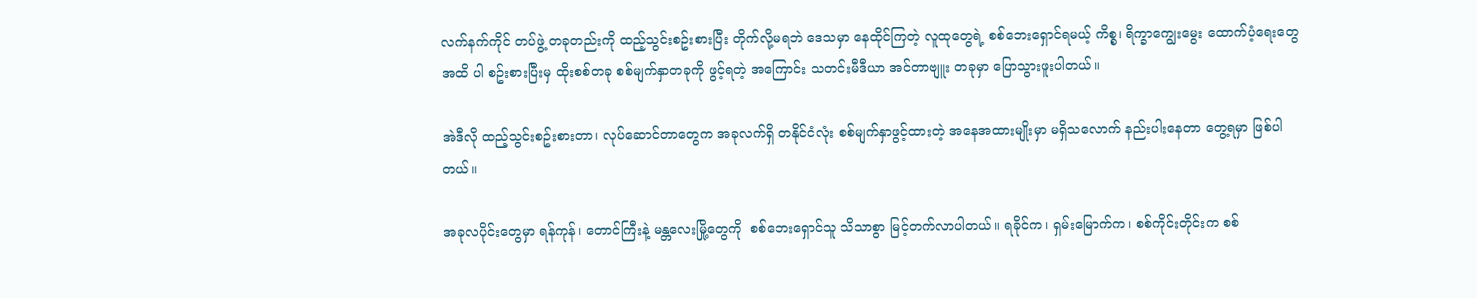လက်နက်ကိုင် တပ်ဖွဲ့ တခုတည်းကို ထည့်သွင်းစဥ်းစားပြီး တိုက်လို့မရဘဲ ဒေသမှာ နေထိုင်ကြတဲ့ လူထုတွေရဲ့ စစ်ဘေးရှောင်ရမယ့် ကိစ္စ၊ ရိက္ခာကျွေးမွေး ထောက်ပံ့ရေးတွေအထိ ပါ စဥ်းစားပြီးမှ ထိုးစစ်တခု စစ်မျက်နှာတခုကို ဖွင့်ရတဲ့ အကြောင်း သတင်းမီဒီယာ အင်တာဗျူး တခုမှာ ပြောသွားဖူးပါတယ်။

အဲဒီလို ထည့်သွင်းစဥ်းစားတာ၊ လုပ်ဆောင်တာတွေက အခုလက်ရှိ တနိုင်ငံလုံး စစ်မျက်နှာဖွင့်ထားတဲ့ အနေအထားမျိုးမှာ မရှိသလောက် နည်းပါးနေတာ တွေ့ရမှာ ဖြစ်ပါတယ်။

အခုလပိုင်းတွေမှာ ရန်ကုန်၊ တောင်ကြီးနဲ့ မန္တလေးမြို့တွေကို  စစ်ဘေးရှောင်သူ သိသာစွာ မြင့်တက်လာပါတယ်။ ရခိုင်က၊ ရှမ်းမြောက်က၊ စစ်ကိုင်းတိုင်းက စစ်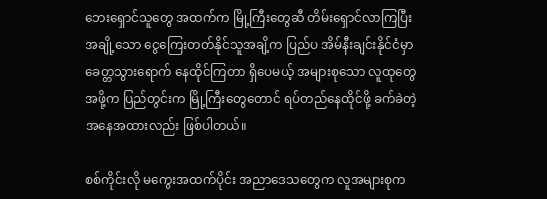ဘေးရှောင်သူတွေ အထက်က မြို့ကြီးတွေဆီ တိမ်းရှောင်လာကြပြီး အချို့သော ငွေကြေးတတ်နိုင်သူအချိ့က ပြည်ပ အိမ်နီးချင်းနိုင်ငံမှာ ခေတ္တသွားရောက် နေထိုင်ကြတာ ရှိပေမယ့် အများစုသော လူထုတွေအဖို့က ပြည်တွင်းက မြို့ကြီးတွေတောင် ရပ်တည်နေထိုင်ဖို့ ခက်ခဲတဲ့ အနေအထားလည်း ဖြစ်ပါတယ်။

စစ်ကိုင်းလို မကွေးအထက်ပိုင်း အညာဒေသတွေက လူအများစုက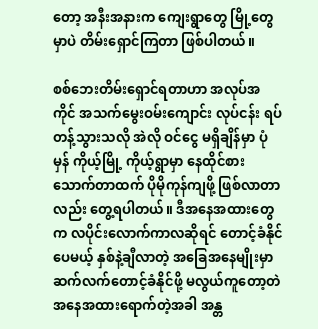တော့ အနီးအနားက ကျေးရွာတွေ မြို့တွေမှာပဲ တိမ်းရှောင်ကြတာ ဖြစ်ပါတယ်။

စစ်ဘေးတိမ်းရှောင်ရတာဟာ အလုပ်အကိုင် အသက်မွေးဝမ်းကျောင်း လုပ်ငန်း ရပ်တန့်သွားသလို အဲလို ဝင်ငွေ မရှိချိန်မှာ ပုံမှန် ကိုယ့်မြို့ ကိုယ့်ရွာမှာ နေထိုင်စားသောက်တာထက် ပိုမိုကုန်ကျဖို့ ဖြစ်လာတာလည်း တွေ့ရပါတယ်။ ဒီအနေအထားတွေက လပိုင်းလောက်ကာလဆိုရင် တောင့်ခံနိုင်ပေမယ့် နှစ်နဲ့ချီလာတဲ့ အခြေအနေမျိုးမှာ ဆက်လက်တောင့်ခံနိုင်ဖို့ မလွယ်ကူတော့တဲ အနေအထားရောက်တဲ့အခါ အန္တ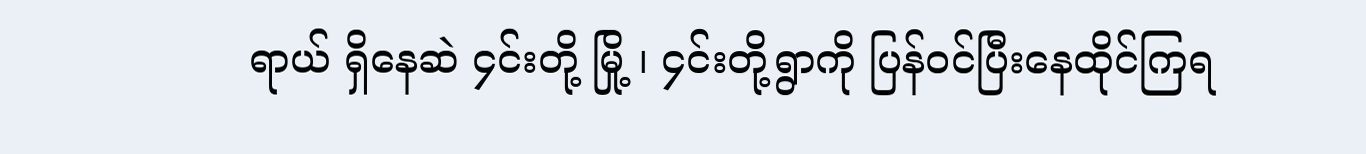ရာယ် ရှိနေဆဲ ၄င်းတို့ မြို့ ၊ ၄င်းတို့ရွာကို ပြန်ဝင်ပြီးနေထိုင်ကြရ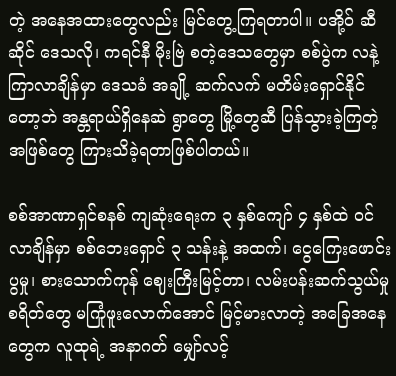တဲ့ အနေအထားတွေလည်း မြင်တွေ့ကြရတာပါ။ ပအို့ဝ် ဆီဆိုင် ဒေသလို၊ ကရင်နီ မိုးဗြဲ စတဲ့ဒေသတွေမှာ စစ်ပွဲက လနဲ့ကြာလာချိန်မှာ ဒေသခံ အချို့ ဆက်လက် မတိမ်းရှောင်နိုင်တော့ဘဲ အန္တရာယ်ရှိနေဆဲ ရွာတွေ မြို့တွေဆီ ပြန်သွားခဲ့ကြတဲ့ အဖြစ်တွေ ကြားသိခဲ့ရတာဖြစ်ပါတယ်။

စစ်အာဏာရှင်စနစ် ကျဆုံးရေးက ၃ နှစ်ကျော် ၄ နှစ်ထဲ ဝင်လာချိန်မှာ စစ်ဘေးရှောင် ၃ သန်းနဲ့ အထက်၊ ငွေကြေးဖောင်းပွမှု၊ စားသောက်ကုန် ဈေးကြီးမြင့်တာ၊ လမ်းပန်းဆက်သွယ်မှု စရိတ်တွေ မကြုံဖူးလောက်အောင် မြင့်မားလာတဲ့ အခြေအနေတွေက လူထုရဲ့ အနာဂတ် မျှော်လင့်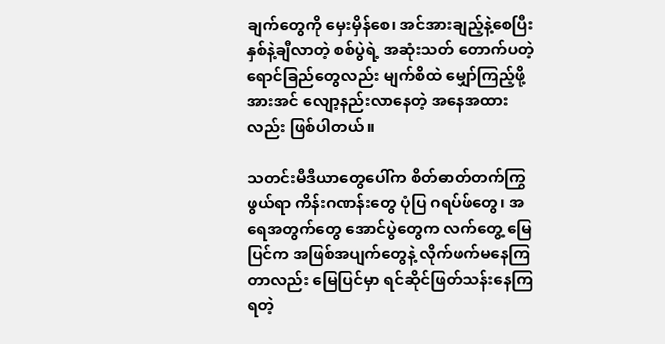ချက်တွေကို မှေးမှိန်စေ၊ အင်အားချည့်နဲ့စေပြီး နှစ်နဲ့ချီလာတဲ့ စစ်ပွဲရဲ့ အဆုံးသတ် တောက်ပတဲ့ ရောင်ခြည်တွေလည်း မျက်စိထဲ မျှော်ကြည့်ဖို့ အားအင် လျော့နည်းလာနေတဲ့ အနေအထားလည်း ဖြစ်ပါတယ်။

သတင်းမီဒီယာတွေပေါ်က စိတ်ဓာတ်တက်ကြွဖွယ်ရာ ကိန်းဂဏန်းတွေ ပုံပြ ဂရပ်ဖ်တွေ၊ အရေအတွက်တွေ အောင်ပွဲတွေက လက်တွေ့ မြေပြင်က အဖြစ်အပျက်တွေနဲ့ လိုက်ဖက်မနေကြတာလည်း မြေပြင်မှာ ရင်ဆိုင်ဖြတ်သန်းနေကြရတဲ့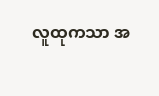လူထုကသာ အ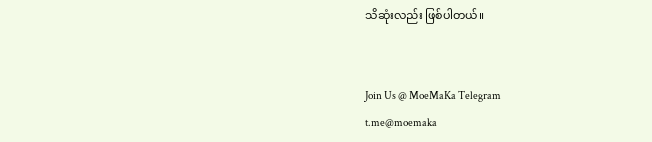သိဆုံးလည်း ဖြစ်ပါတယ်။


Join Us @ MoeMaKa Telegram
t.me@moemaka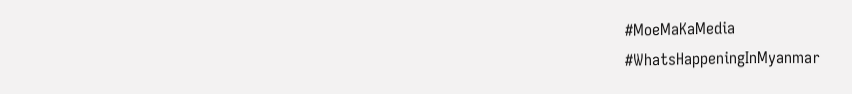#MoeMaKaMedia
#WhatsHappeningInMyanmar